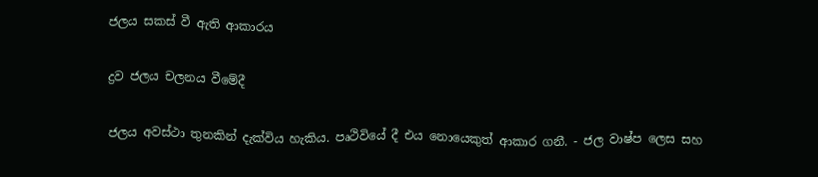ජලය සකස් වී ඇති ආකාරය

ද්‍රව ජලය චලනය වීමේදී

ජලය අවස්ථා තුනකින් දැක්විය හැකිය. පෘථිවියේ දී එය නොයෙකුත් ආකාර ගනී. - ජල වාෂ්ප ලෙස සහ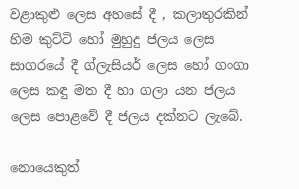වළාකුළු ලෙස අහසේ දී , කලාතුරකින් හිම කුට්ටි හෝ මුහුදු ජලය ලෙස සාගරයේ දී ග්ලැසියර් ලෙස හෝ ගංගා ලෙස කඳු මත දී හා ගලා යන ජලය ලෙස පොළවේ දී ‍ජලය දක්නට ලැබේ.

නොයෙකුත්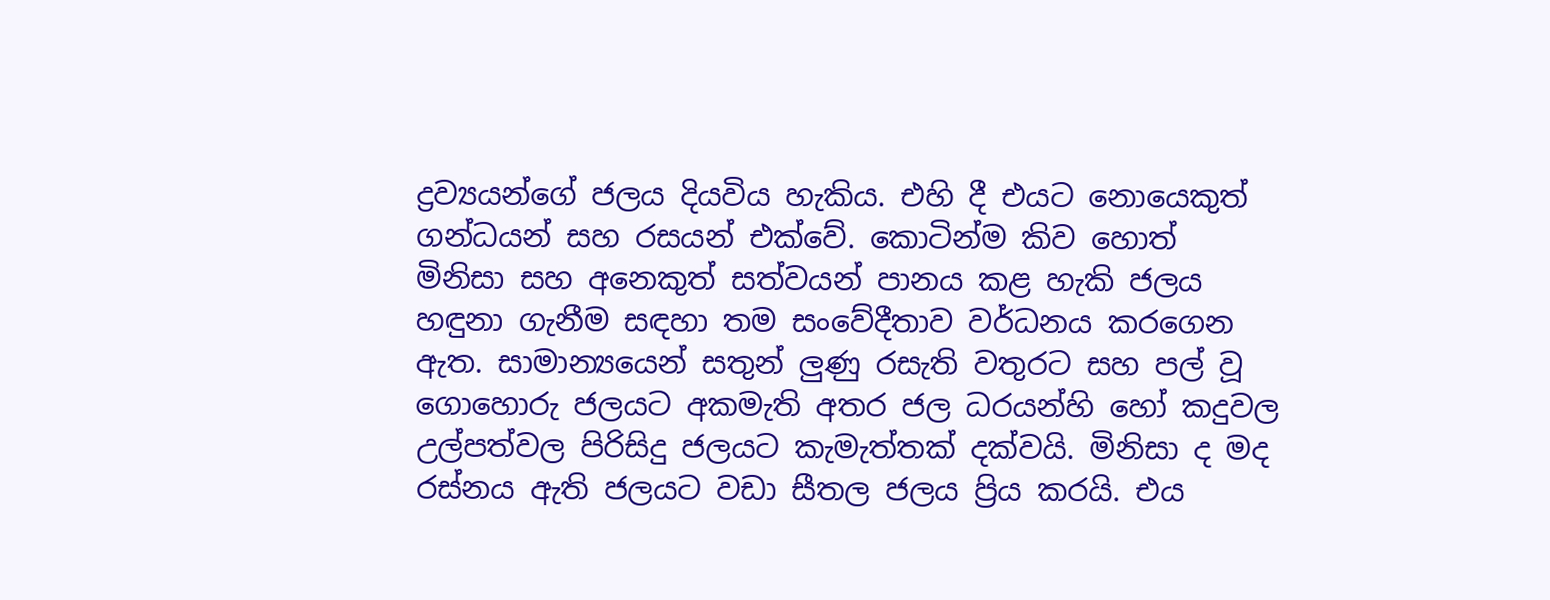ද්‍රව්‍යයන්ගේ ජලය දියවිය හැකිය. එහි දී එයට නොයෙකුත් ගන්ධයන් සහ රසයන් එක්වේ. කොටින්ම කිව හොත් මිනිසා සහ අනෙකුත් සත්වයන් පානය කළ හැකි ජලය හඳුනා ගැනීම සඳහා තම සංවේදීතාව වර්ධනය කරගෙන ඇත. සාමාන්‍යයෙන් සතුන් ලුණු රසැති වතුරට සහ පල් වූ ගොහොරු ජලයට අකමැති අතර ජල ධරයන්හි හෝ කදුවල උල්පත්වල පිරිසිදු ජලයට කැමැත්තක් දක්වයි. මිනිසා ද මද රස්නය ඇති ජලයට වඩා සීතල ජලය ප්‍රිය කරයි. එය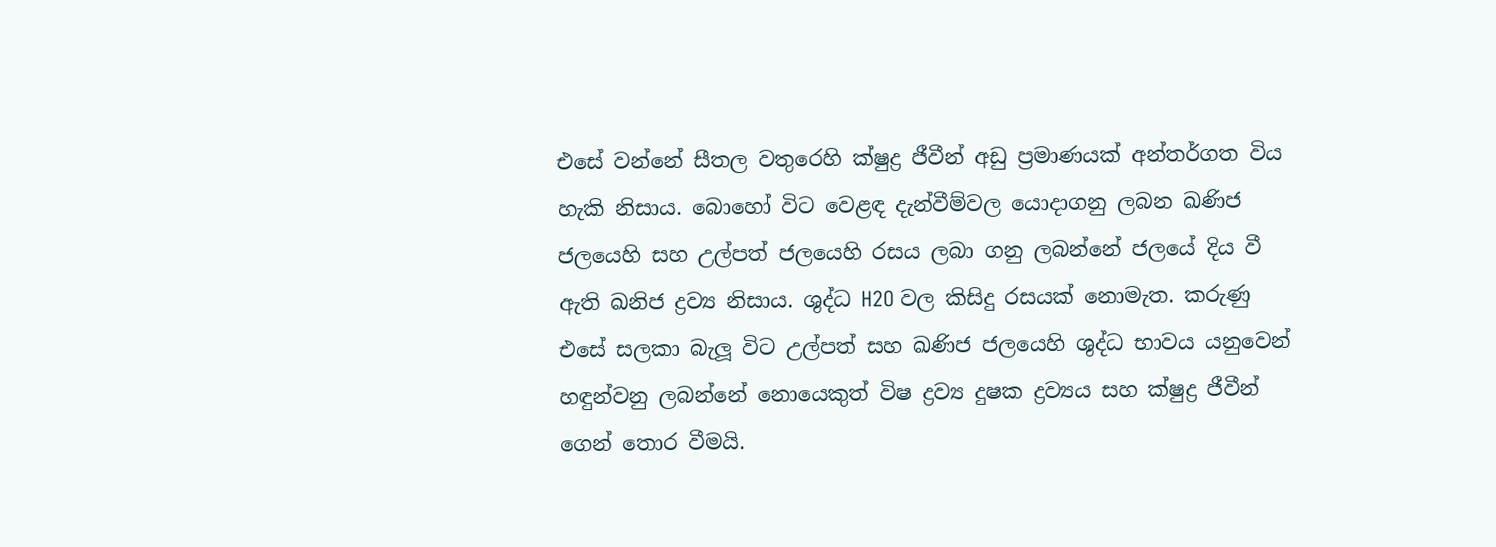එසේ වන්නේ සීතල වතුරෙහි ක්ෂුද්‍ර ජීවීන් අඩු ප්‍රමාණයක් අන්තර්ගත විය හැකි නිසාය. බොහෝ විට වෙළඳ දැන්වීම්වල යොදාගනු ලබන ඛණිජ ජලයෙහි සහ උල්පත් ජලයෙහි රසය ලබා ගනු ලබන්නේ ජලයේ දිය වී ඇති ඛනිජ ද්‍රව්‍ය නිසාය. ශුද්ධ H2O වල කිසිදු රසයක් නොමැත. කරුණු එසේ සලකා බැලූ විට උල්පත් සහ ඛණිජ ජලයෙහි ශුද්ධ භාවය යනුවෙන් හඳුන්වනු ලබන්නේ නොයෙකුත් විෂ ද්‍රව්‍ය දුෂක ද්‍රව්‍යය සහ ක්ෂුද්‍ර ජීවීන් ගෙන් තොර වීමයි.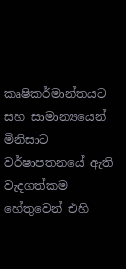කෘෂිකර්මාන්තයට සහ සාමාන්‍යයෙන් මිනිසාට වර්ෂාපතනයේ ඇති වැදගත්කම හේතුවෙන් එහි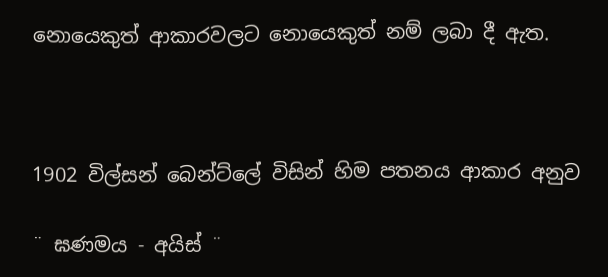නොයෙකුත් ආකාරවලට නොයෙකුත් නම් ලබා දී ඇත.



1902 විල්සන් බෙන්ට්ලේ විසින් හිම පතනය ආකාර අනුව

¨ ඝණමය - අයිස් ¨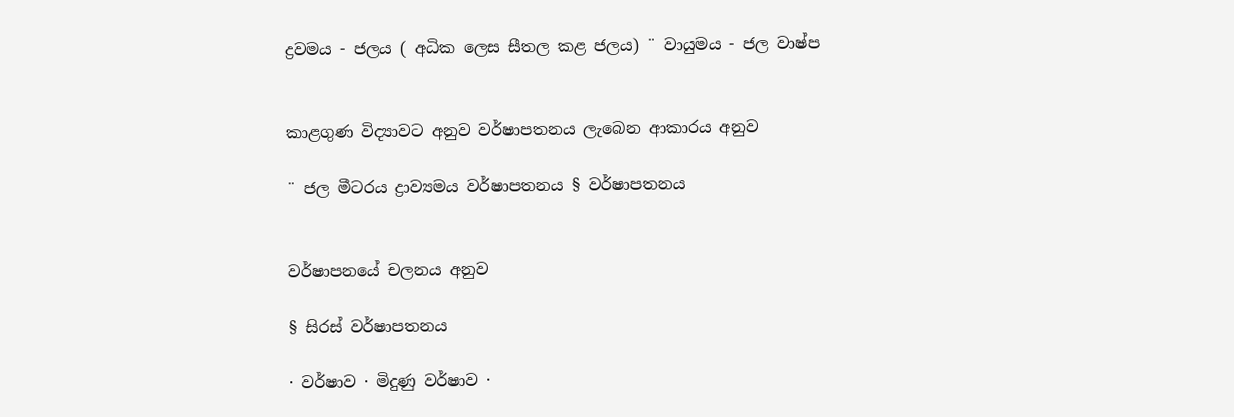ද්‍රවමය - ජලය ( අධික ලෙස සීතල කළ ජලය) ¨ වායුමය - ජල වාෂ්ප


කාළගුණ විද්‍යාවට අනුව වර්ෂාපතනය ලැබෙන ආකාරය අනුව

¨ ජල මීටරය ද්‍රාව්‍යමය වර්ෂාපතනය § වර්ෂාපතනය


වර්ෂාපනයේ චලනය අනුව

§ සිරස් වර්ෂාපතනය

· වර්ෂාව · මිදුණු වර්ෂාව ·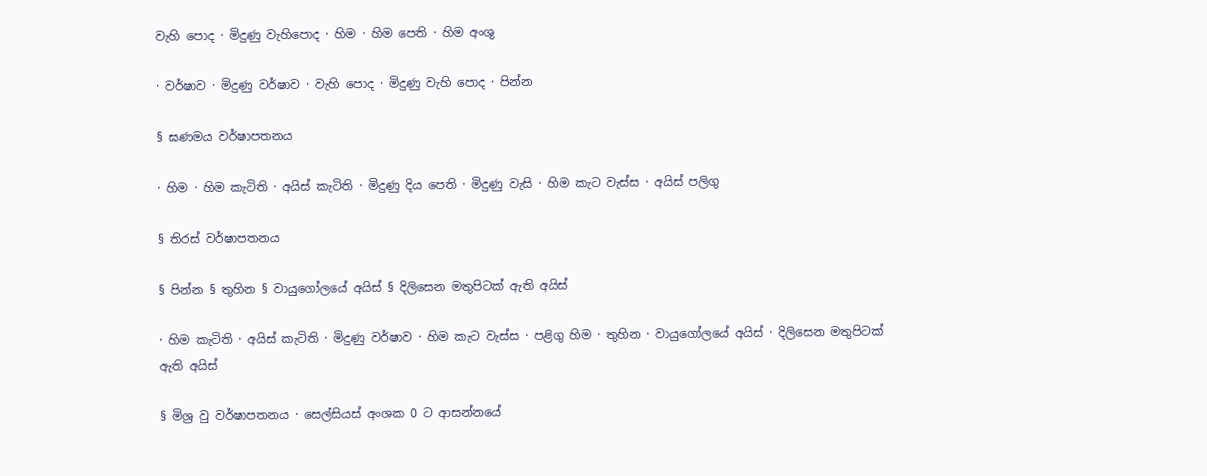වැහි ‍පොද · මිදුණු වැහිපොද · හිම · හිම පෙති · හිම අංශු

· වර්ෂාව · මිදුණු වර්ෂාව · වැහි පොද · මිදුණු වැහි පොද · පින්න

§ ඝණමය වර්ෂාපතනය

· හිම · හිම කැටිති · අයිස් කැටිති · මිදුණු දිය පෙති · මිදුණු වැසි · හිම කැට වැස්ස · අයිස් පලිගු

§ තිරස් වර්ෂාපතනය

§ පින්න § තුහින § වායුගෝලයේ අයිස් § දිලිසෙන මතුපිටක් ඇති අයිස්

· හිම කැටිති · අයිස් කැටිති · මිදුණු වර්ෂාව · හිම කැට වැස්ස · පළිගු හිම · තුහින · වායුගෝලයේ අයිස් · දිලිසෙන මතුපිටක් ඇති අයිස්

§ මිශ්‍ර වු වර්ෂාපතනය · සෙල්සියස් අංශක 0 ට ආසන්නයේ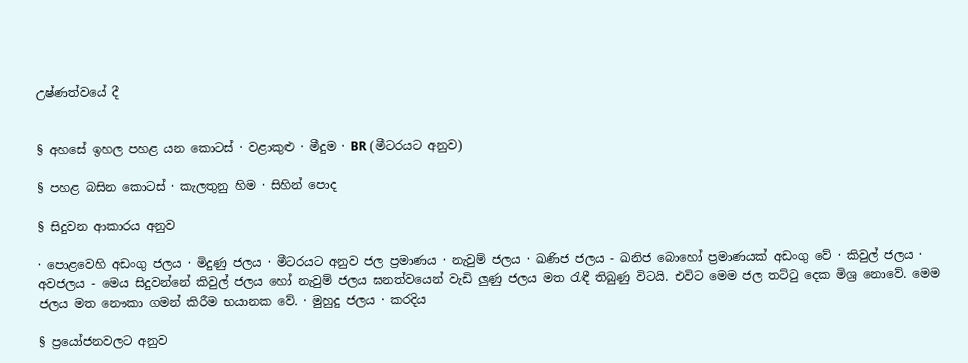උෂ්ණත්වයේ දී


§ අහසේ ඉහල පහළ යන කොටස් · වළාකුළු · මීදුම · BR (මීටරයට අනුව)

§ පහළ බසින කොටස් · කැලතුනු හිම · සිහින් පොද

§ සිදුවන ආකාරය අනුව

· පොළවෙහි අඩංගු ජලය · මිදුණු ජලය · මීටරයට අනුව ජල ප්‍රමාණය · නැවුම් ජලය · ඛණිජ ජලය - ඛනිජ බොහෝ ප්‍රමාණයක් අඩංගු වේ · කිවුල් ජලය · අවජලය - මෙය සිදුවන්නේ කිවුල් ජලය හෝ නැවුම් ජලය ඝනත්වයෙන් වැඩි ලුණු ජලය මත රැඳී තිබුණු විටයි. එවිට මෙම ජල තට්ටු දෙක ‍මිශ්‍ර නොවේ. මෙම ජලය මත නෞකා ගමන් කිරීම භයානක වේ. · මුහුදු ජලය · කරදිය

§ ප්‍රයෝජනවලට අනුව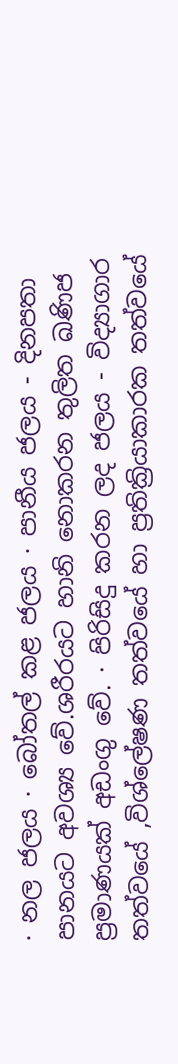· නල ජලය · බෝතල් කළ ජලය · පානීය ජලය - දිනපතා පානයට අවශ්‍ය වේ.ශරීරයට හානි ‍නොකරන තුලිත ඛණිජ ප්‍රමාණයක් අඩංගු වේ. · පිරිසිදු කරන ලද ජලය - විද්‍යාගාර තත්වයේ ,විශ්ලේෂණ තත්වයේ හා ප්‍රතික්‍රියාකාරක තත්වයේ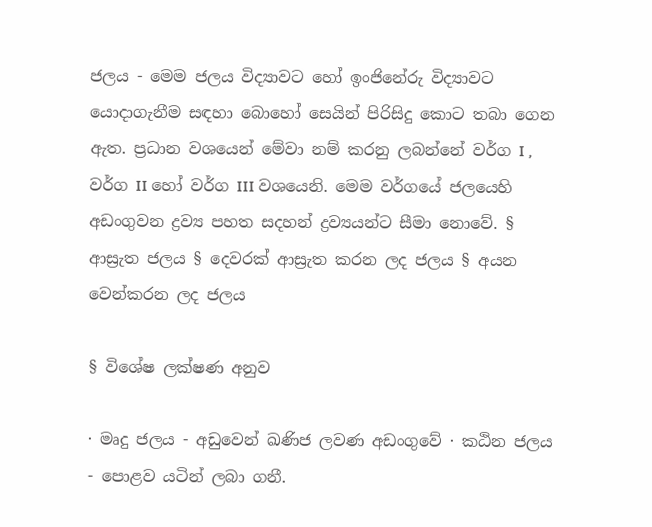ජලය - මෙම ජලය විද්‍යාවට හෝ ඉංජිනේරු විද්‍යාවට යොදාගැනීම සඳහා ‍බොහෝ සෙයින් පිරිසිදු කොට තබා ගෙන ඇත. ප්‍රධාන වශයෙන් මේවා නම් කරනු ලබන්නේ වර්ග I , වර්ග II හෝ වර්ග III වශයෙනි. මෙම වර්ගයේ ජලයෙහි අඩංගුවන ද්‍රව්‍ය පහත සදහන් ද්‍රව්‍යයන්ට සීමා නොවේ. § ආස්‍රැත ජලය § දෙවරක් ආස්‍රැත කරන ලද ජලය § අයන වෙන්කරන ලද ජලය

§ විශේෂ ලක්ෂණ අනුව

· මෘදු ජලය - අඩුවෙන් ඛණිජ ලවණ අඩංගුවේ · කඨින ජලය - පොළව යටින් ලබා ගනී.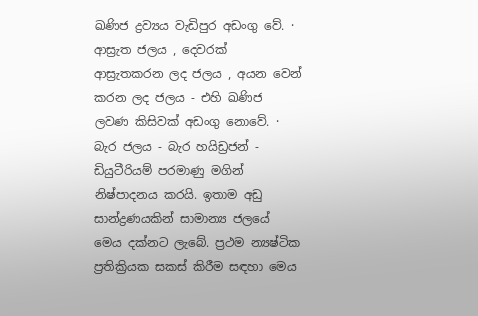ඛණිජ ද්‍රව්‍යය වැඩිපුර අඩංගු වේ. · ආස්‍රැත ජලය , දෙවරක් ආස්‍රැතකරන ලද ජලය , අයන වෙන් කරන ලද ජලය - එහි ඛණිජ ලවණ කිසිවක් අඩංගු නොවේ. · බැර ජලය - බැර හයිඩ්‍රජන් - ඩියුටීරියම් පරමාණු මගින් නිෂ්පාදනය කරයි. ඉතාම අඩු සාන්ද්‍රණයකින් සාමාන්‍ය ජලයේ මෙය දක්නට ලැබේ. ප්‍රථම න්‍යෂ්ටික ප්‍රතික්‍රියක සකස් කිරීම සඳහා මෙය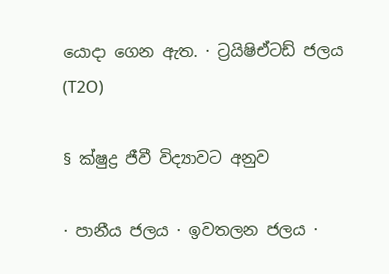යොදා ගෙන ඇත. · ට්‍රයිෂිඒටඩ් ජලය (T2O)

§ ක්ෂුද්‍ර ජීවී විද්‍යාවට අනුව

· පානීය ජලය · ඉවතලන ජලය ·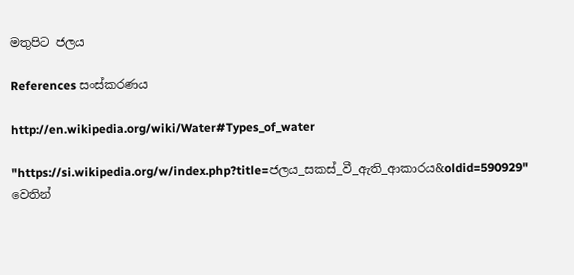මතුපිට ජලය

References සංස්කරණය

http://en.wikipedia.org/wiki/Water#Types_of_water

"https://si.wikipedia.org/w/index.php?title=ජලය_සකස්_වී_ඇති_ආකාරය&oldid=590929" වෙතින්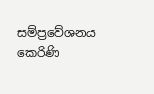සම්ප්‍රවේශනය කෙරිණි